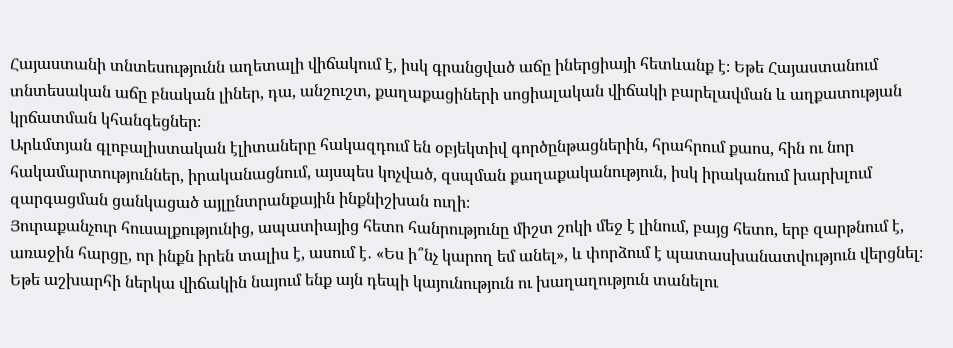Հայաստանի տնտեսությունն աղետալի վիճակում է, իսկ գրանցված աճը իներցիայի հետևանք է։ Եթե Հայաստանում տնտեսական աճը բնական լիներ, դա, անշուշտ, քաղաքացիների սոցիալական վիճակի բարելավման և աղքատության կրճատման կհանգեցներ։
Արևմտյան գլոբալիստական էլիտաները հակազդում են օբյեկտիվ գործընթացներին, հրահրում քաոս, հին ու նոր հակամարտություններ, իրականացնում, այսպես կոչված, զսպման քաղաքականություն, իսկ իրականում խարխլում զարգացման ցանկացած այլընտրանքային ինքնիշխան ուղի։
Յուրաքանչուր հուսալքությունից, ապատիայից հետո հանրությունը միշտ շոկի մեջ է լինում, բայց հետո, երբ զարթնում է, առաջին հարցը, որ ինքն իրեն տալիս է, ասում է․ «Ես ի՞նչ կարող եմ անել», և փորձում է պատասխանատվություն վերցնել։
Եթե աշխարհի ներկա վիճակին նայում ենք այն դեպի կայունություն ու խաղաղություն տանելու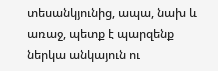տեսանկյունից, ապա, նախ և առաջ, պետք է պարզենք ներկա անկայուն ու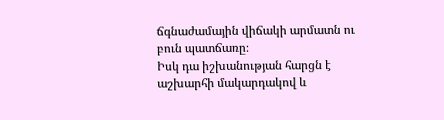ճգնաժամային վիճակի արմատն ու բուն պատճառը։
Իսկ դա իշխանության հարցն է աշխարհի մակարդակով և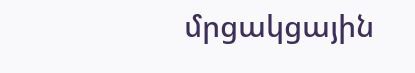մրցակցային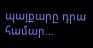պայքարը դրա համար...